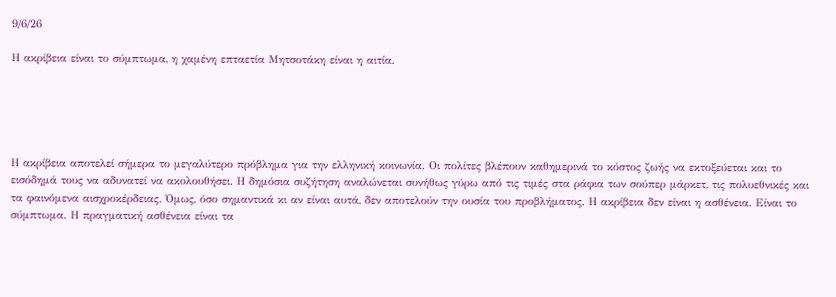9/6/26

Η ακρίβεια είναι το σύμπτωμα, η χαμένη επταετία Μητσοτάκη είναι η αιτία.





Η ακρίβεια αποτελεί σήμερα το μεγαλύτερο πρόβλημα για την ελληνική κοινωνία. Οι πολίτες βλέπουν καθημερινά το κόστος ζωής να εκτοξεύεται και το εισόδημά τους να αδυνατεί να ακολουθήσει. Η δημόσια συζήτηση αναλώνεται συνήθως γύρω από τις τιμές στα ράφια των σούπερ μάρκετ, τις πολυεθνικές και τα φαινόμενα αισχροκέρδειας. Όμως, όσο σημαντικά κι αν είναι αυτά, δεν αποτελούν την ουσία του προβλήματος. Η ακρίβεια δεν είναι η ασθένεια. Είναι το σύμπτωμα. Η πραγματική ασθένεια είναι τα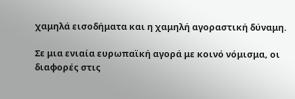χαμηλά εισοδήματα και η χαμηλή αγοραστική δύναμη.

Σε μια ενιαία ευρωπαϊκή αγορά με κοινό νόμισμα, οι διαφορές στις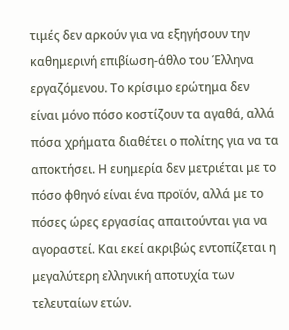τιμές δεν αρκούν για να εξηγήσουν την καθημερινή επιβίωση-άθλο του Έλληνα εργαζόμενου. Το κρίσιμο ερώτημα δεν είναι μόνο πόσο κοστίζουν τα αγαθά, αλλά πόσα χρήματα διαθέτει ο πολίτης για να τα αποκτήσει. Η ευημερία δεν μετριέται με το πόσο φθηνό είναι ένα προϊόν, αλλά με το πόσες ώρες εργασίας απαιτούνται για να αγοραστεί. Και εκεί ακριβώς εντοπίζεται η μεγαλύτερη ελληνική αποτυχία των τελευταίων ετών.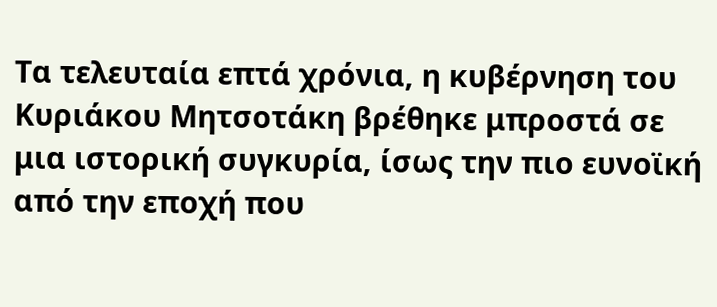Τα τελευταία επτά χρόνια, η κυβέρνηση του Κυριάκου Μητσοτάκη βρέθηκε μπροστά σε μια ιστορική συγκυρία, ίσως την πιο ευνοϊκή από την εποχή που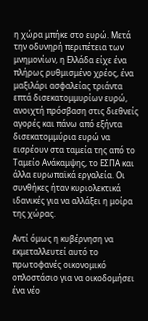η χώρα μπήκε στο ευρώ. Μετά την οδυνηρή περιπέτεια των μνημονίων, η Ελλάδα είχε ένα πλήρως ρυθμισμένο χρέος, ένα μαξιλάρι ασφαλείας τριάντα επτά δισεκατομμυρίων ευρώ, ανοιχτή πρόσβαση στις διεθνείς αγορές και πάνω από εξήντα δισεκατομμύρια ευρώ να εισρέουν στα ταμεία της από το Ταμείο Ανάκαμψης, το ΕΣΠΑ και άλλα ευρωπαϊκά εργαλεία. Οι συνθήκες ήταν κυριολεκτικά ιδανικές για να αλλάξει η μοίρα της χώρας.

Αντί όμως η κυβέρνηση να εκμεταλλευτεί αυτό το πρωτοφανές οικονομικό οπλοστάσιο για να οικοδομήσει ένα νέο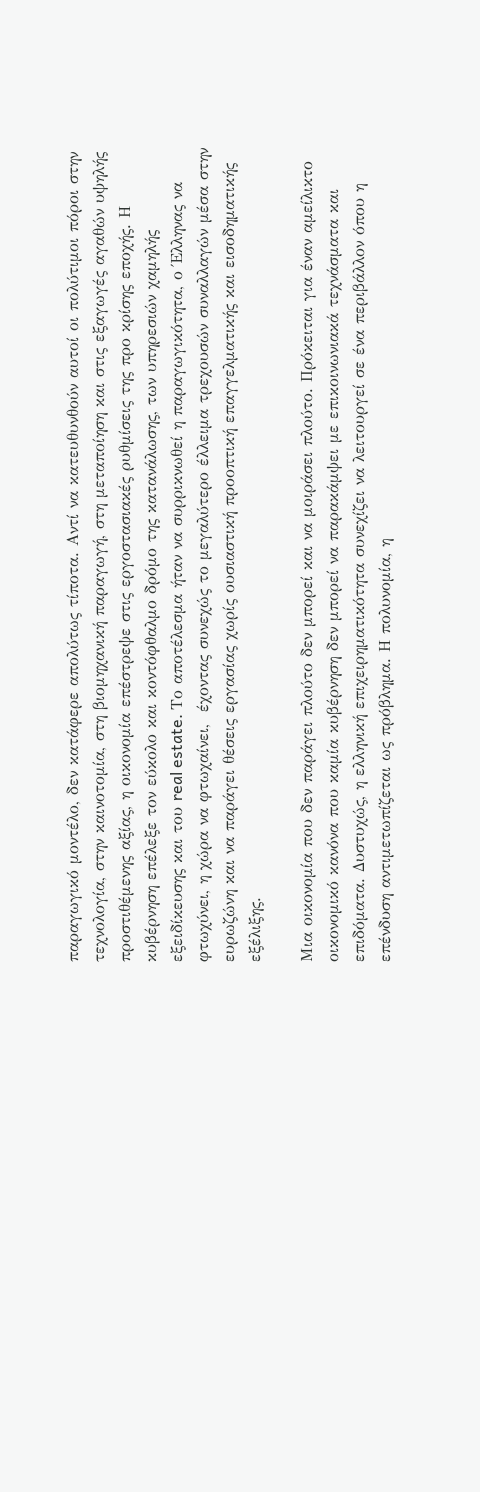παραγωγικό μοντέλο, δεν κατάφερε απολύτως τίποτα. Αντί να κατευθυνθούν αυτοί οι πολύτιμοι πόροι στην τεχνολογία, στην καινοτομία, στη βιομηχανική παραγωγή, στη μεταποίηση και στις εξαγωγές αγαθών υψηλής προστιθέμενης αξίας, η οικονομία επέστρεψε στις εργοστασιακές ρυθμίσεις της προ κρίσης εποχής. Η κυβέρνηση επέλεξε τον εύκολο και κοντόφθαλμο δρόμο της κατανάλωσης, των υπηρεσιών χαμηλής εξειδίκευσης και του real estate. Το αποτέλεσμα ήταν να συρρικνωθεί η παραγωγικότητα, ο Έλληνας να φτωχύνει, η χώρα να φτωχαίνει,  έχοντας συνεχώς το μεγαλύτερο έλλειμα τρεχουσών συναλλαγών μέσα στην ευρωζώνη και να παράγει θέσεις εργασίας χωρίς ουσιαστική προοπτική επαγγελματικής και εισοδηματικής εξέλιξης.

Μια οικονομία που δεν παράγει πλούτο δεν μπορεί και να μοιράσει πλούτο. Πρόκειται για έναν αμείλικτο οικονομικό κανόνα που καμία κυβέρνηση δεν μπορεί να παρακάμψει με επικοινωνιακά τεχνάσματα και επιδόματα. Δυστυχώς, η ελληνική επιχειρηματικότητα συνεχίζει να λειτουργεί σε ένα περιβάλλον όπου η επένδυση αντιμετωπίζεται ως πρόβλημα. Η πολυνομία, η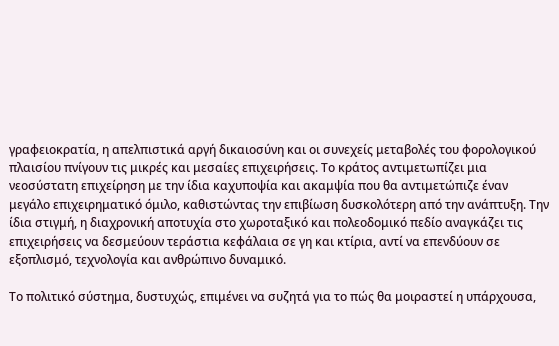γραφειοκρατία, η απελπιστικά αργή δικαιοσύνη και οι συνεχείς μεταβολές του φορολογικού πλαισίου πνίγουν τις μικρές και μεσαίες επιχειρήσεις. Το κράτος αντιμετωπίζει μια νεοσύστατη επιχείρηση με την ίδια καχυποψία και ακαμψία που θα αντιμετώπιζε έναν μεγάλο επιχειρηματικό όμιλο, καθιστώντας την επιβίωση δυσκολότερη από την ανάπτυξη. Την ίδια στιγμή, η διαχρονική αποτυχία στο χωροταξικό και πολεοδομικό πεδίο αναγκάζει τις επιχειρήσεις να δεσμεύουν τεράστια κεφάλαια σε γη και κτίρια, αντί να επενδύουν σε εξοπλισμό, τεχνολογία και ανθρώπινο δυναμικό.

Το πολιτικό σύστημα, δυστυχώς, επιμένει να συζητά για το πώς θα μοιραστεί η υπάρχουσα,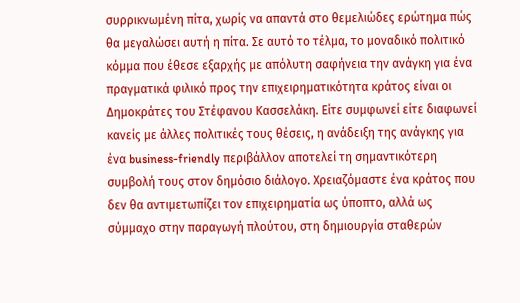συρρικνωμένη πίτα, χωρίς να απαντά στο θεμελιώδες ερώτημα πώς θα μεγαλώσει αυτή η πίτα. Σε αυτό το τέλμα, το μοναδικό πολιτικό κόμμα που έθεσε εξαρχής με απόλυτη σαφήνεια την ανάγκη για ένα πραγματικά φιλικό προς την επιχειρηματικότητα κράτος είναι οι Δημοκράτες του Στέφανου Κασσελάκη. Είτε συμφωνεί είτε διαφωνεί κανείς με άλλες πολιτικές τους θέσεις, η ανάδειξη της ανάγκης για ένα business-friendly περιβάλλον αποτελεί τη σημαντικότερη συμβολή τους στον δημόσιο διάλογο. Χρειαζόμαστε ένα κράτος που δεν θα αντιμετωπίζει τον επιχειρηματία ως ύποπτο, αλλά ως σύμμαχο στην παραγωγή πλούτου, στη δημιουργία σταθερών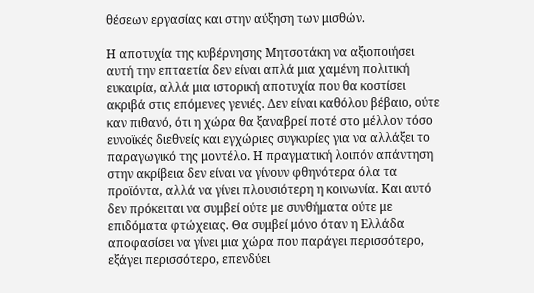θέσεων εργασίας και στην αύξηση των μισθών.

Η αποτυχία της κυβέρνησης Μητσοτάκη να αξιοποιήσει αυτή την επταετία δεν είναι απλά μια χαμένη πολιτική ευκαιρία, αλλά μια ιστορική αποτυχία που θα κοστίσει ακριβά στις επόμενες γενιές. Δεν είναι καθόλου βέβαιο, ούτε καν πιθανό, ότι η χώρα θα ξαναβρεί ποτέ στο μέλλον τόσο ευνοϊκές διεθνείς και εγχώριες συγκυρίες για να αλλάξει το παραγωγικό της μοντέλο. Η πραγματική λοιπόν απάντηση στην ακρίβεια δεν είναι να γίνουν φθηνότερα όλα τα προϊόντα, αλλά να γίνει πλουσιότερη η κοινωνία. Και αυτό δεν πρόκειται να συμβεί ούτε με συνθήματα ούτε με επιδόματα φτώχειας. Θα συμβεί μόνο όταν η Ελλάδα αποφασίσει να γίνει μια χώρα που παράγει περισσότερο, εξάγει περισσότερο, επενδύει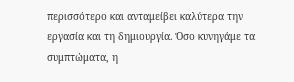περισσότερο και ανταμείβει καλύτερα την εργασία και τη δημιουργία. Όσο κυνηγάμε τα συμπτώματα, η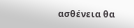ασθένεια θα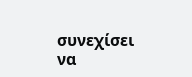συνεχίσει να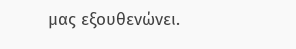μας εξουθενώνει.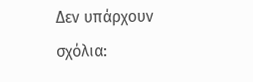Δεν υπάρχουν σχόλια: